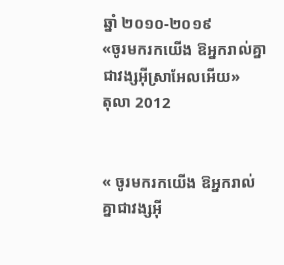ឆ្នាំ ២០១០-២០១៩
«ចូរមករកយើង ឱអ្នករាល់គ្នាជាវង្សអ៊ីស្រាអែលអើយ»
តុលា 2012


« ចូរមករកយើង ឱអ្នករាល់គ្នាជាវង្សអ៊ី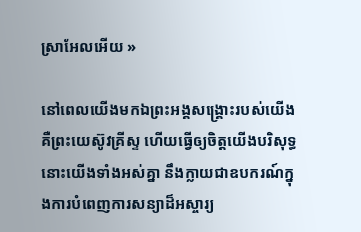ស្រាអែលអើយ »

នៅពេលយើងមកឯព្រះអង្គសង្គ្រោះរបស់យើង គឺព្រះយេស៊ូវគ្រីស្ទ ហើយធ្វើឲ្យចិត្តយើងបរិសុទ្ធ នោះយើងទាំងអស់គ្នា នឹងក្លាយជាឧបករណ៍ក្នុងការបំពេញការសន្យាដ៏អស្ចារ្យ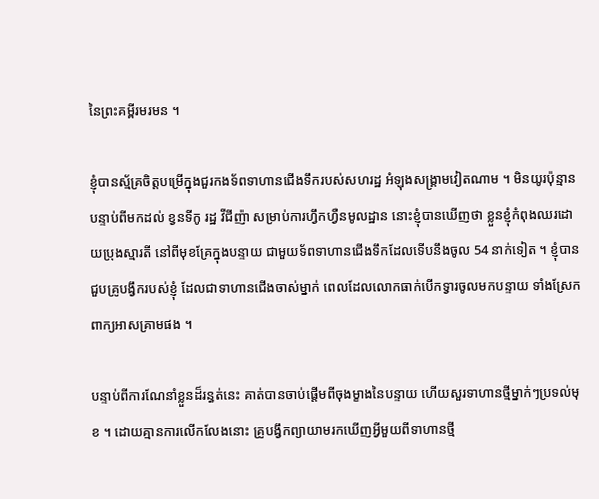នៃព្រះគម្ពីរមរមន ។

ខ្ញុំបានស្ម័គ្រចិត្តបម្រើក្នុងជួរកងទ័ពទាហានជើងទឹករបស់សហរដ្ឋ អំឡុងសង្គ្រាមវៀតណាម ។ មិនយូរប៉ុន្មាន បន្ទាប់ពីមកដល់ ខ្វនទីកូ រដ្ឋ វីជីញ៉ា សម្រាប់ការហ្វឹកហ្វឺនមូលដ្ឋាន នោះខ្ញុំបានឃើញថា ខ្លួនខ្ញុំកំពុងឈរដោយប្រុងស្មារតី នៅពីមុខគ្រែក្នុងបន្ទាយ ជាមួយទ័ពទាហានជើងទឹកដែលទើបនឹងចូល 54 នាក់ទៀត ។ ខ្ញុំបានជួបគ្រូបង្វឹករបស់ខ្ញុំ ដែលជាទាហានជើងចាស់ម្នាក់ ពេលដែលលោកធាក់បើកទ្វារចូលមកបន្ទាយ ទាំងស្រែកពាក្យអាសគ្រាមផង ។

បន្ទាប់ពីការណែនាំខ្លួនដ៏រន្ធត់នេះ គាត់បានចាប់ផ្ដើមពីចុងម្ខាងនៃបន្ទាយ ហើយសួរទាហានថ្មីម្នាក់ៗប្រទល់មុខ ។ ដោយគ្មានការលើកលែងនោះ គ្រូបង្វឹកព្យាយាមរកឃើញអ្វីមួយពីទាហានថ្មី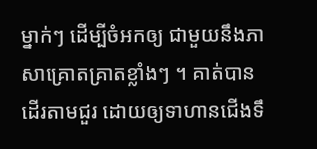ម្នាក់ៗ ដើម្បីចំអកឲ្យ ជាមួយនឹងភាសាគ្រោតគ្រាតខ្លាំងៗ ។ គាត់បានដើរតាមជួរ ដោយឲ្យទាហានជើងទឹ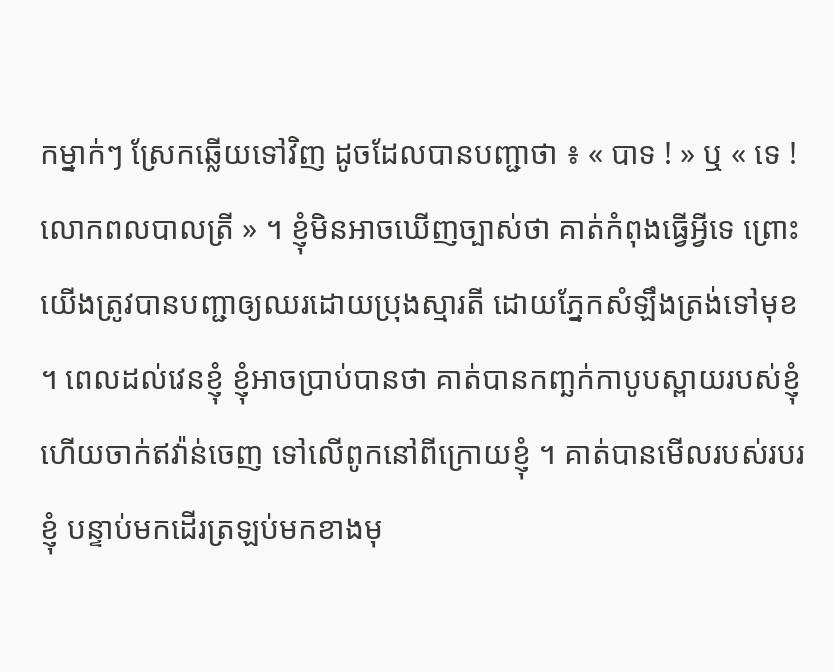កម្នាក់ៗ ស្រែកឆ្លើយទៅវិញ ដូចដែលបានបញ្ជាថា ៖ « បាទ ! » ឬ « ទេ ! លោកពលបាលត្រី » ។ ខ្ញុំមិនអាចឃើញច្បាស់ថា គាត់កំពុងធ្វើអ្វីទេ ព្រោះយើងត្រូវបានបញ្ជាឲ្យឈរដោយប្រុងស្មារតី ដោយភ្នែកសំឡឹងត្រង់ទៅមុខ ។ ពេលដល់វេនខ្ញុំ ខ្ញុំអាចប្រាប់បានថា គាត់បានកញ្ឆក់កាបូបស្ពាយរបស់ខ្ញុំ ហើយចាក់ឥវ៉ាន់ចេញ ទៅលើពូកនៅពីក្រោយខ្ញុំ ។ គាត់បានមើលរបស់របរខ្ញុំ បន្ទាប់មកដើរត្រឡប់មកខាងមុ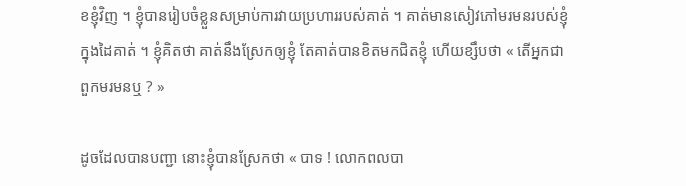ខខ្ញុំវិញ ។ ខ្ញុំបានរៀបចំខ្លួនសម្រាប់ការវាយប្រហាររបស់គាត់ ។ គាត់មានសៀវភៅមរមនរបស់ខ្ញុំក្នុងដៃគាត់ ។ ខ្ញុំគិតថា គាត់នឹងស្រែកឲ្យខ្ញុំ តែគាត់បានខិតមកជិតខ្ញុំ ហើយខ្សឹបថា « តើអ្នកជាពួកមរមនឬ ? »

ដូចដែលបានបញ្ជា នោះខ្ញុំបានស្រែកថា « បាទ ! លោកពលបា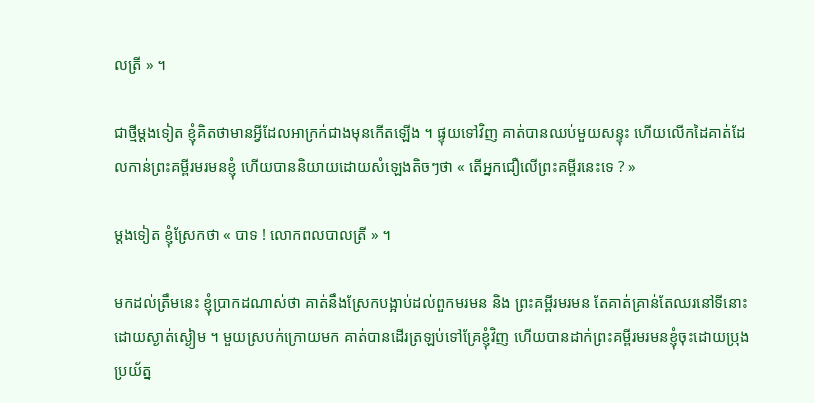លត្រី » ។

ជាថ្មីម្ដងទៀត ខ្ញុំគិតថាមានអ្វីដែលអាក្រក់ជាងមុនកើតឡើង ។ ផ្ទុយទៅវិញ គាត់បានឈប់មួយសន្ទុះ ហើយលើកដៃគាត់ដែលកាន់ព្រះគម្ពីរមរមនខ្ញុំ ហើយបាននិយាយដោយសំឡេងតិចៗថា « តើអ្នកជឿលើព្រះគម្ពីរនេះទេ ? »

ម្ដងទៀត ខ្ញុំស្រែកថា « បាទ ! លោកពលបាលត្រី » ។

មកដល់ត្រឹមនេះ ខ្ញុំប្រាកដណាស់ថា គាត់នឹងស្រែកបង្អាប់ដល់ពួកមរមន និង ព្រះគម្ពីរមរមន តែគាត់គ្រាន់តែឈរនៅទីនោះ ដោយស្ងាត់ស្ងៀម ។ មួយស្របក់ក្រោយមក គាត់បានដើរត្រឡប់ទៅគ្រែខ្ញុំវិញ ហើយបានដាក់ព្រះគម្ពីរមរមនខ្ញុំចុះដោយប្រុងប្រយ័ត្ន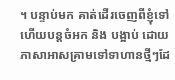។ បន្ទាប់មក គាត់ដើរចេញពីខ្ញុំទៅ ហើយបន្តចំអក និង បង្អាប់ ដោយភាសាអាសគ្រាមទៅទាហានថ្មីៗដែ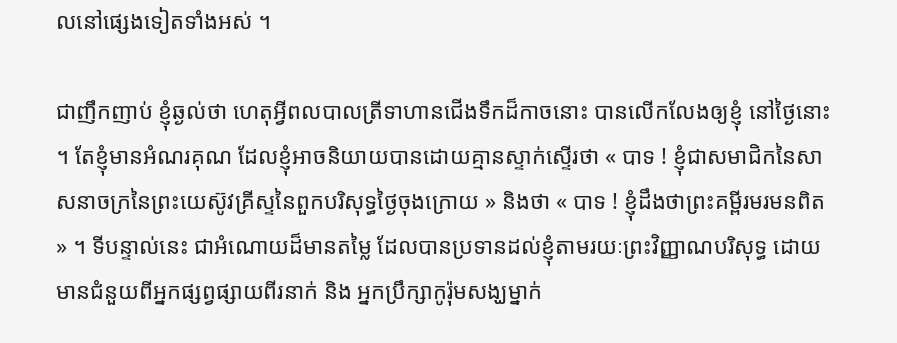លនៅផ្សេងទៀតទាំងអស់ ។

ជាញឹកញាប់ ខ្ញុំឆ្ងល់ថា ហេតុអ្វីពលបាលត្រីទាហានជើងទឹកដ៏កាចនោះ បានលើកលែងឲ្យខ្ញុំ នៅថ្ងៃនោះ ។ តែខ្ញុំមានអំណរគុណ ដែលខ្ញុំអាចនិយាយបានដោយគ្មានស្ទាក់ស្ទើរថា « បាទ ! ខ្ញុំជាសមាជិកនៃសាសនាចក្រនៃព្រះយេស៊ូវគ្រីស្ទនៃពួកបរិសុទ្ធថ្ងៃចុងក្រោយ » និងថា « បាទ ! ខ្ញុំដឹងថាព្រះគម្ពីរមរមនពិត » ។ ទីបន្ទាល់នេះ ជាអំណោយដ៏មានតម្លៃ ដែលបានប្រទានដល់ខ្ញុំតាមរយៈព្រះវិញ្ញាណបរិសុទ្ធ ដោយមានជំនួយពីអ្នកផ្សព្វផ្សាយពីរនាក់ និង អ្នកប្រឹក្សាកូរ៉ុមសង្ឃម្នាក់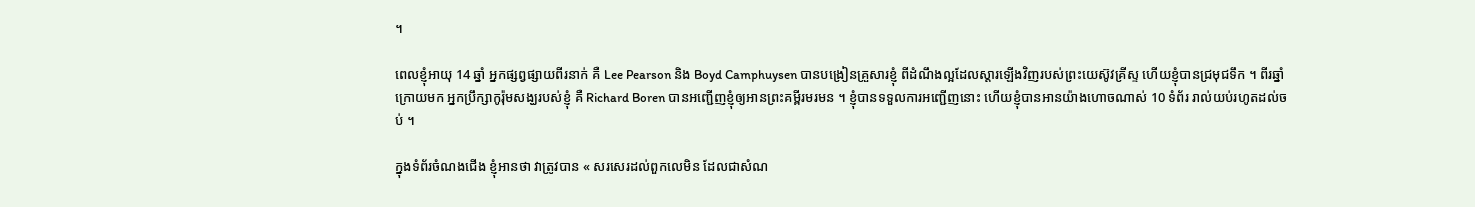។

ពេលខ្ញុំអាយុ 14 ឆ្នាំ អ្នកផ្សព្វផ្សាយពីរនាក់ គឺ Lee Pearson និង Boyd Camphuysen បានបង្រៀនគ្រួសារខ្ញុំ ពីដំណឹងល្អដែលស្ដារឡើងវិញរបស់ព្រះយេស៊ូវគ្រីស្ទ ហើយខ្ញុំបានជ្រមុជទឹក ។ ពីរឆ្នាំក្រោយមក អ្នកប្រឹក្សាកូរ៉ុមសង្ឃរបស់ខ្ញុំ គឺ Richard Boren បានអញ្ជើញខ្ញុំឲ្យអានព្រះគម្ពីរមរមន ។ ខ្ញុំបានទទួលការអញ្ជើញនោះ ហើយខ្ញុំបានអានយ៉ាងហោចណាស់ 10 ទំព័រ រាល់យប់រហូតដល់ចប់ ។

ក្នុងទំព័រចំណងជើង ខ្ញុំអានថា វាត្រូវបាន « សរសេរដល់ពួកលេមិន ដែលជាសំណ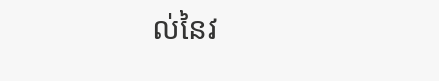ល់នៃវ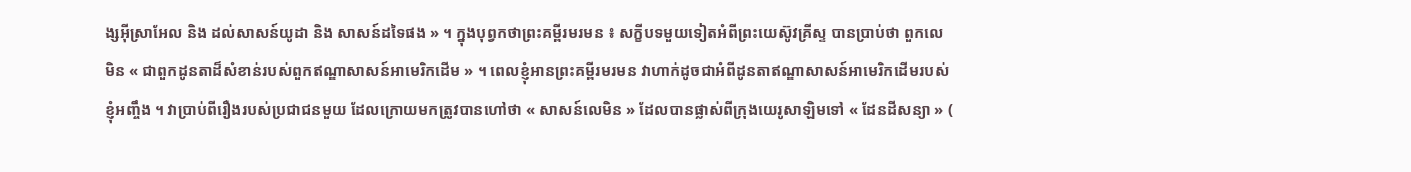ង្សអ៊ីស្រាអែល និង ដល់សាសន៍យូដា និង សាសន៍ដទៃផង » ។ ក្នុងបុព្វកថាព្រះគម្ពីរមរមន ៖ សក្ខីបទមួយទៀតអំពីព្រះយេស៊ូវគ្រីស្ទ បានប្រាប់ថា ពួកលេមិន « ជាពួកដូនតាដ៏សំខាន់របស់ពួកឥណ្ឌាសាសន៍អាមេរិកដើម » ។ ពេលខ្ញុំអានព្រះគម្ពីរមរមន វាហាក់ដូចជាអំពីដូនតាឥណ្ឌាសាសន៍អាមេរិកដើមរបស់ខ្ញុំអញ្ចឹង ។ វាប្រាប់ពីរឿងរបស់ប្រជាជនមួយ ដែលក្រោយមកត្រូវបានហៅថា « សាសន៍លេមិន » ដែលបានផ្លាស់ពីក្រុងយេរូសាឡិមទៅ « ដែនដីសន្យា » (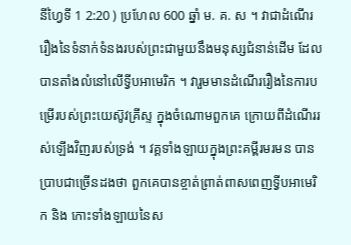នីហ្វៃទី 1 2:20 ) ប្រហែល 600 ឆ្នាំ ម. គ. ស ។ វាជាដំណើររឿងនៃទំនាក់ទំនងរបស់ព្រះជាមួយនឹងមនុស្សជំនាន់ដើម ដែលបានតាំងលំនៅលើទ្វីបអាមេរិក ។ វារួមមានដំណើររឿងនៃការបម្រើរបស់ព្រះយេស៊ូវគ្រីស្ទ ក្នុងចំណោមពួកគេ ក្រោយពីដំណើររស់ឡើងវិញរបស់ទ្រង់ ។ វគ្គទាំងឡាយក្នុងព្រះគម្ពីរមរមន បានប្រាបជាច្រើនដងថា ពួកគេបានខ្ចាត់ព្រាត់ពាសពេញទ្វីបអាមេរិក និង កោះទាំងឡាយនៃស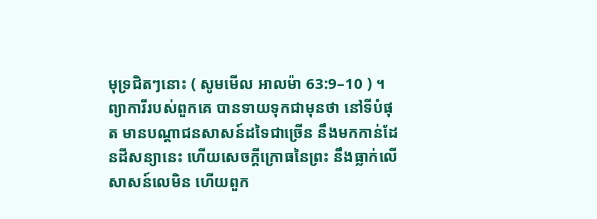មុទ្រជិតៗនោះ ( សូមមើល អាលម៉ា 63:9–10 ) ។ ព្យាការីរបស់ពួកគេ បានទាយទុកជាមុនថា នៅទីបំផុត មានបណ្ដាជនសាសន៍ដទៃជាច្រើន នឹងមកកាន់ដែនដីសន្យានេះ ហើយសេចក្ដីក្រោធនៃព្រះ នឹងធ្លាក់លើសាសន៍លេមិន ហើយពួក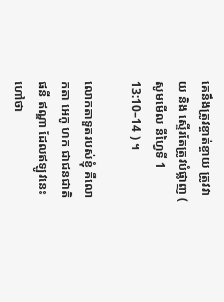គេនឹងត្រូវខ្ចាត់ខ្ចាយ ត្រូវវាយ និង ស្ទើរតែត្រូវបំផ្លាញ ( សូមមើល នីហ្វៃទី 1 13:10–14 ) ។

លោកតាទួតរបស់ខ្ញុំ គឺលោកតា អេកូ ហក ជាជនជាតិ ផនី ឥណ្ឌា ដែលឥឡូវនេះហៅថា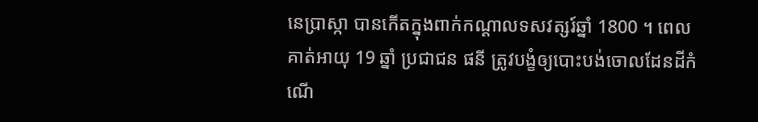នេប្រាស្កា បានកើតក្នុងពាក់កណ្ដាលទសវត្សរ៍ឆ្នាំ 1800 ។ ពេលគាត់អាយុ 19 ឆ្នាំ ប្រជាជន ផនី ត្រូវបង្ខំឲ្យបោះបង់ចោលដែនដីកំណើ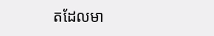តដែលមា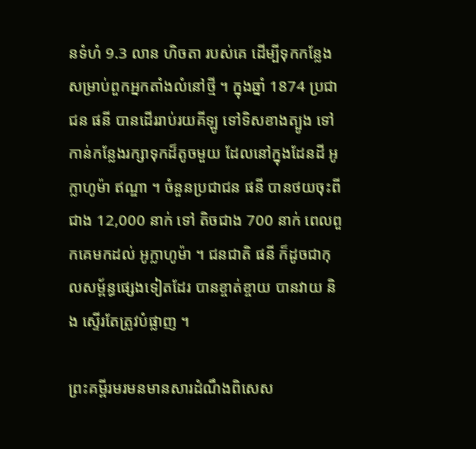នទំហំ 9.3 លាន ហិចតា របស់គេ ដើម្បីទុកកន្លែងសម្រាប់ពួកអ្នកតាំងលំនៅថ្មី ។ ក្នុងឆ្នាំ 1874 ប្រជាជន ផនី បានដើររាប់រយគីឡូ ទៅទិសខាងត្បូង ទៅកាន់កន្លែងរក្សាទុកដ៏តូចមួយ ដែលនៅក្នុងដែនដី អូក្លាហូម៉ា ឥណ្ឌា ។ ចំនួនប្រជាជន ផនី បានថយចុះពីជាង 12,000 នាក់ ទៅ តិចជាង 700 នាក់ ពេលពួកគេមកដល់ អូក្លាហូម៉ា ។ ជនជាតិ ផនី ក៏ដូចជាកុលសម្ព័ន្ធផ្សេងទៀតដែរ បានខ្ចាត់ខ្ចាយ បានវាយ និង ស្ទើរតែត្រូវបំផ្លាញ ។

ព្រះគម្ពីរមរមនមានសារដំណឹងពិសេស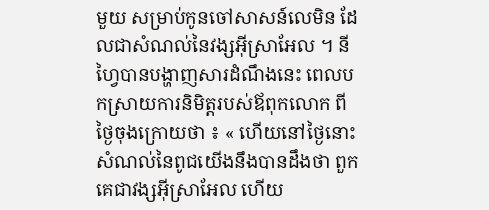មួយ សម្រាប់កូនចៅសាសន៍លេមិន ដែលជាសំណល់នៃវង្សអ៊ីស្រាអែល ។ នីហ្វៃបានបង្ហាញសារដំណឹងនេះ ពេលបកស្រាយការនិមិត្តរបស់ឪពុកលោក ពីថ្ងៃចុងក្រោយថា ៖ « ហើយនៅថ្ងៃនោះ សំណល់នៃពូជយើងនឹងបានដឹងថា ពួកគេជាវង្សអ៊ីស្រាអែល ហើយ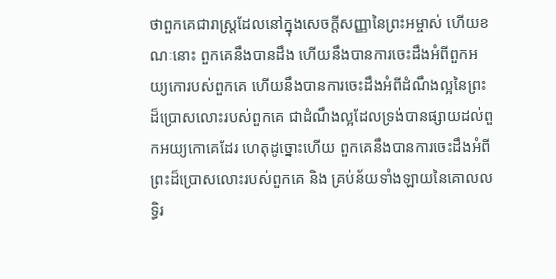ថាពួកគេជារាស្រ្តដែលនៅក្នុងសេចក្ដីសញ្ញានៃព្រះអម្ចាស់ ហើយខណៈនោះ ពួកគេនឹងបានដឹង ហើយនឹងបានការចេះដឹងអំពីពួកអយ្យកោរបស់ពួកគេ ហើយនឹងបានការចេះដឹងអំពីដំណឹងល្អនៃព្រះដ៏ប្រោសលោះរបស់ពួកគេ ជាដំណឹងល្អដែលទ្រង់បានផ្សាយដល់ពួកអយ្យកោគេដែរ ហេតុដូច្នោះហើយ ពួកគេនឹងបានការចេះដឹងអំពីព្រះដ៏ប្រោសលោះរបស់ពួកគេ និង គ្រប់ន័យទាំងឡាយនៃគោលលទ្ធិរ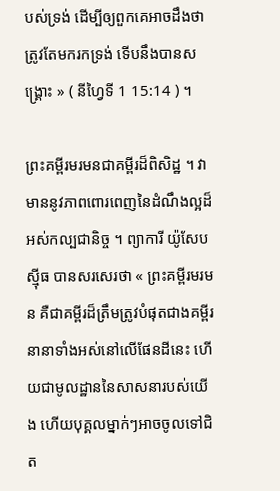បស់ទ្រង់ ដើម្បីឲ្យពួកគេអាចដឹងថា ត្រូវតែមករកទ្រង់ ទើបនឹងបានសង្គ្រោះ » ( នីហ្វៃទី 1 15:14 ) ។

ព្រះគម្ពីរមរមនជាគម្ពីរដ៏ពិសិដ្ឋ ។ វាមាននូវភាពពោរពេញនៃដំណឹងល្អដ៏អស់កល្បជានិច្ច ។ ព្យាការី យ៉ូសែប ស៊្មីធ បានសរសេរថា « ព្រះគម្ពីរមរមន គឺជាគម្ពីរដ៏ត្រឹមត្រូវបំផុតជាងគម្ពីរនានាទាំងអស់នៅលើផែនដីនេះ ហើយជាមូលដ្ឋាននៃសាសនារបស់យើង ហើយបុគ្គលម្នាក់ៗអាចចូលទៅជិត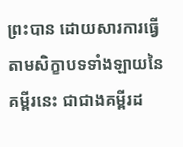ព្រះបាន ដោយសារការធ្វើតាមសិក្ខាបទទាំងឡាយនៃគម្ពីរនេះ ជាជាងគម្ពីរដ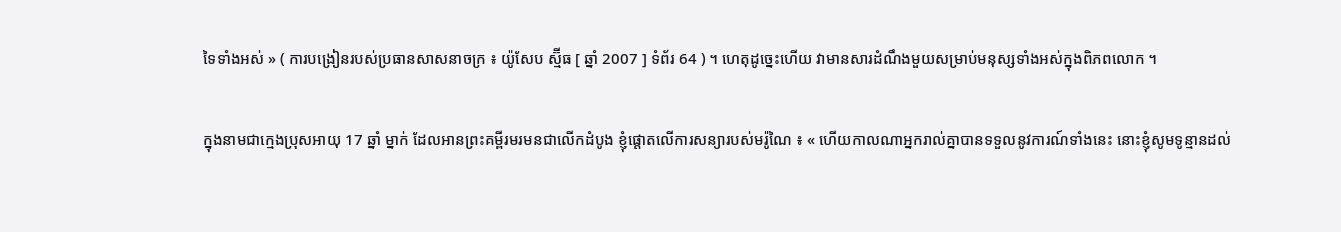ទៃទាំងអស់ » ( ការបង្រៀនរបស់ប្រធានសាសនាចក្រ ៖ យ៉ូសែប ស្ម៊ីធ [ ឆ្នាំ 2007 ] ទំព័រ 64 ) ។ ហេតុដូច្នេះហើយ វាមានសារដំណឹងមួយសម្រាប់មនុស្សទាំងអស់ក្នុងពិភពលោក ។

ក្នុងនាមជាក្មេងប្រុសអាយុ 17 ឆ្នាំ ម្នាក់ ដែលអានព្រះគម្ពីរមរមនជាលើកដំបូង ខ្ញុំផ្ដោតលើការសន្យារបស់មរ៉ូណៃ ៖ « ហើយកាលណាអ្នករាល់គ្នាបានទទួលនូវការណ៍ទាំងនេះ នោះខ្ញុំសូមទូន្មានដល់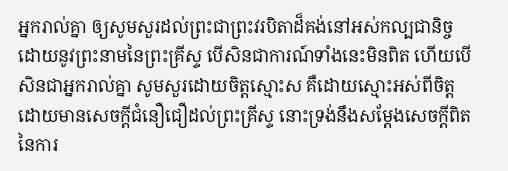អ្នករាល់គ្នា ឲ្យសូមសួរដល់ព្រះជាព្រះវរបិតាដ៏គង់នៅអស់កល្បជានិច្ច ដោយនូវព្រះនាមនៃព្រះគ្រីស្ទ បើសិនជាការណ៍ទាំងនេះមិនពិត ហើយបើសិនជាអ្នករាល់គ្នា សូមសួរដោយចិត្តស្មោះស គឺដោយស្មោះអស់ពីចិត្ត ដោយមានសេចក្ដីជំនឿជឿដល់ព្រះគ្រីស្ទ នោះទ្រង់នឹងសម្ដែងសេចក្ដីពិតនៃការ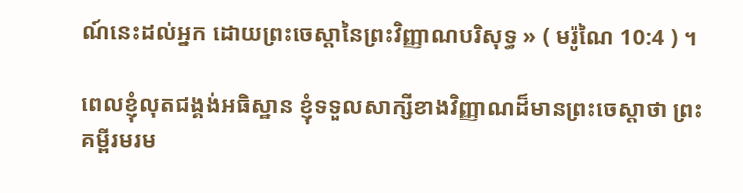ណ៍នេះដល់អ្នក ដោយព្រះចេស្ដានៃព្រះវិញ្ញាណបរិសុទ្ធ » ( មរ៉ូណៃ 10:4 ) ។

ពេលខ្ញុំលុតជង្គង់អធិស្ឋាន ខ្ញុំទទួលសាក្សីខាងវិញ្ញាណដ៏មានព្រះចេស្ដាថា ព្រះគម្ពីរមរម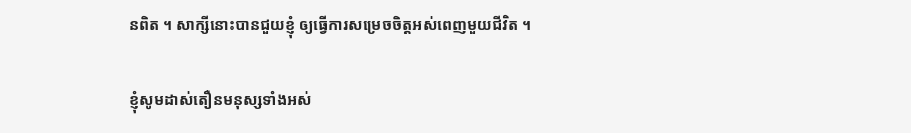នពិត ។ សាក្សីនោះបានជួយខ្ញុំ ឲ្យធ្វើការសម្រេចចិត្តអស់ពេញមួយជីវិត ។

ខ្ញុំសូមដាស់តឿនមនុស្សទាំងអស់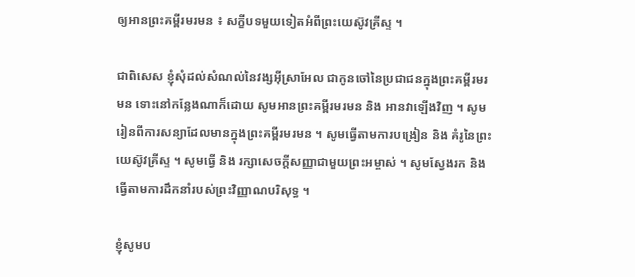ឲ្យអានព្រះគម្ពីរមរមន ៖ សក្ខីបទមួយទៀតអំពីព្រះយេស៊ូវគ្រីស្ទ ។

ជាពិសេស ខ្ញុំសុំដល់សំណល់នៃវង្សអ៊ីស្រាអែល ជាកូនចៅនៃប្រជាជនក្នុងព្រះគម្ពីរមរមន ទោះនៅកន្លែងណាក៏ដោយ សូមអានព្រះគម្ពីរមរមន និង អានវាឡើងវិញ ។ សូមរៀនពីការសន្យាដែលមានក្នុងព្រះគម្ពីរមរមន ។ សូមធ្វើតាមការបង្រៀន និង គំរូនៃព្រះយេស៊ូវគ្រីស្ទ ។ សូមធ្វើ និង រក្សាសេចក្ដីសញ្ញាជាមួយព្រះអម្ចាស់ ។ សូមស្វែងរក និង ធ្វើតាមការដឹកនាំរបស់ព្រះវិញ្ញាណបរិសុទ្ធ ។

ខ្ញុំសូមប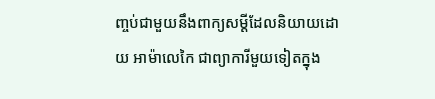ញ្ចប់ជាមួយនឹងពាក្យសម្ដីដែលនិយាយដោយ អាម៉ាលេកៃ ជាព្យាការីមួយទៀតក្នុង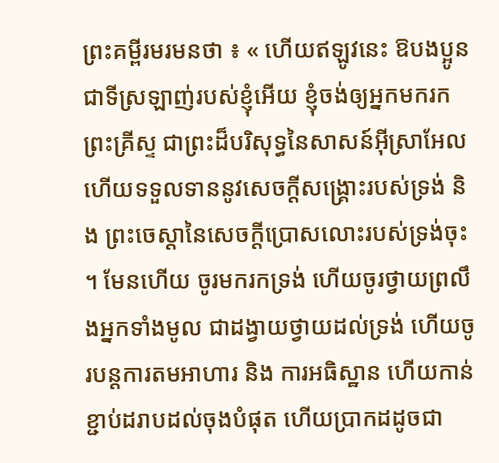ព្រះគម្ពីរមរមនថា ៖ « ហើយឥឡូវនេះ ឱបងប្អូនជាទីស្រឡាញ់របស់ខ្ញុំអើយ ខ្ញុំចង់ឲ្យអ្នកមករកព្រះគ្រីស្ទ ជាព្រះដ៏បរិសុទ្ធនៃសាសន៍អ៊ីស្រាអែល ហើយទទួលទាននូវសេចក្ដីសង្គ្រោះរបស់ទ្រង់ និង ព្រះចេស្ដានៃសេចក្ដីប្រោសលោះរបស់ទ្រង់ចុះ ។ មែនហើយ ចូរមករកទ្រង់ ហើយចូរថ្វាយព្រលឹងអ្នកទាំងមូល ជាដង្វាយថ្វាយដល់ទ្រង់ ហើយចូរបន្តការតមអាហារ និង ការអធិស្ឋាន ហើយកាន់ខ្ជាប់ដរាបដល់ចុងបំផុត ហើយប្រាកដដូចជា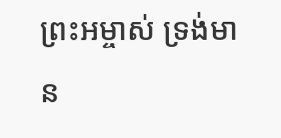ព្រះអម្ចាស់ ទ្រង់មាន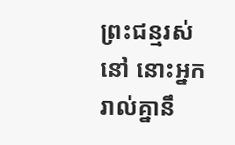ព្រះជន្មរស់នៅ នោះអ្នករាល់គ្នានឹ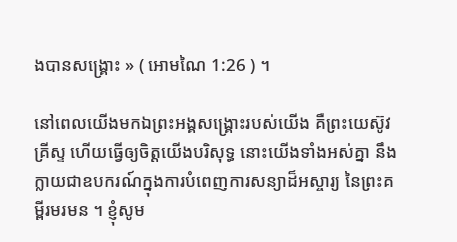ងបានសង្គ្រោះ » ( អោមណៃ 1:26 ) ។

នៅពេលយើងមកឯព្រះអង្គសង្គ្រោះរបស់យើង គឺព្រះយេស៊ូវគ្រីស្ទ ហើយធ្វើឲ្យចិត្តយើងបរិសុទ្ធ នោះយើងទាំងអស់គ្នា នឹងក្លាយជាឧបករណ៍ក្នុងការបំពេញការសន្យាដ៏អស្ចារ្យ នៃព្រះគម្ពីរមរមន ។ ខ្ញុំសូម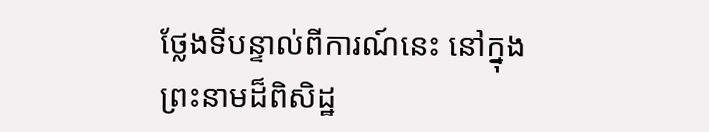ថ្លែងទីបន្ទាល់ពីការណ៍នេះ នៅក្នុងព្រះនាមដ៏ពិសិដ្ឋ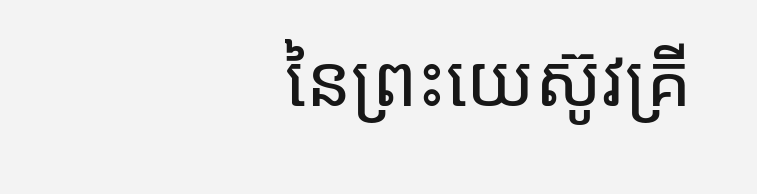នៃព្រះយេស៊ូវគ្រី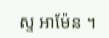ស្ទ អាម៉ែន ។